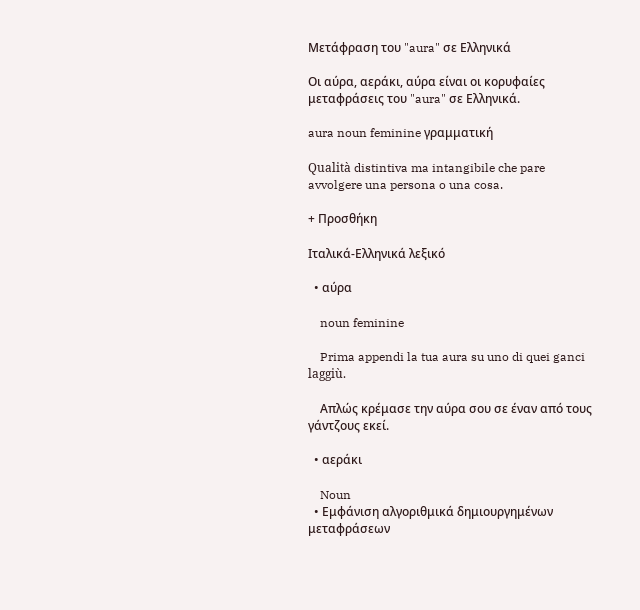Μετάφραση του "aura" σε Ελληνικά

Οι αύρα, αεράκι, αύρα είναι οι κορυφαίες μεταφράσεις του "aura" σε Ελληνικά.

aura noun feminine γραμματική

Qualità distintiva ma intangibile che pare avvolgere una persona o una cosa.

+ Προσθήκη

Ιταλικά-Ελληνικά λεξικό

  • αύρα

    noun feminine

    Prima appendi la tua aura su uno di quei ganci laggiù.

    Απλώς κρέμασε την αύρα σου σε έναν από τους γάντζους εκεί.

  • αεράκι

    Noun
  • Εμφάνιση αλγοριθμικά δημιουργημένων μεταφράσεων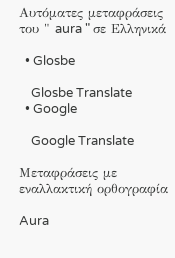Αυτόματες μεταφράσεις του " aura " σε Ελληνικά

  • Glosbe

    Glosbe Translate
  • Google

    Google Translate

Μεταφράσεις με εναλλακτική ορθογραφία

Aura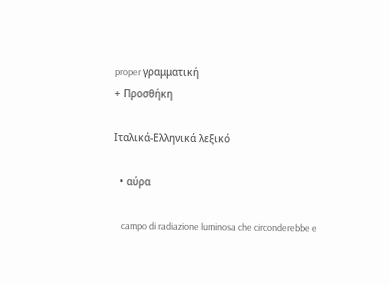proper γραμματική
+ Προσθήκη

Ιταλικά-Ελληνικά λεξικό

  • αύρα

    campo di radiazione luminosa che circonderebbe e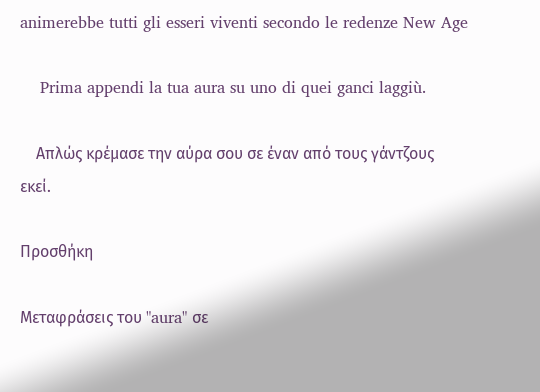animerebbe tutti gli esseri viventi secondo le redenze New Age

    Prima appendi la tua aura su uno di quei ganci laggiù.

    Απλώς κρέμασε την αύρα σου σε έναν από τους γάντζους εκεί.

Προσθήκη

Μεταφράσεις του "aura" σε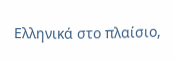Ελληνικά στο πλαίσιο,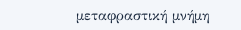μεταφραστική μνήμη